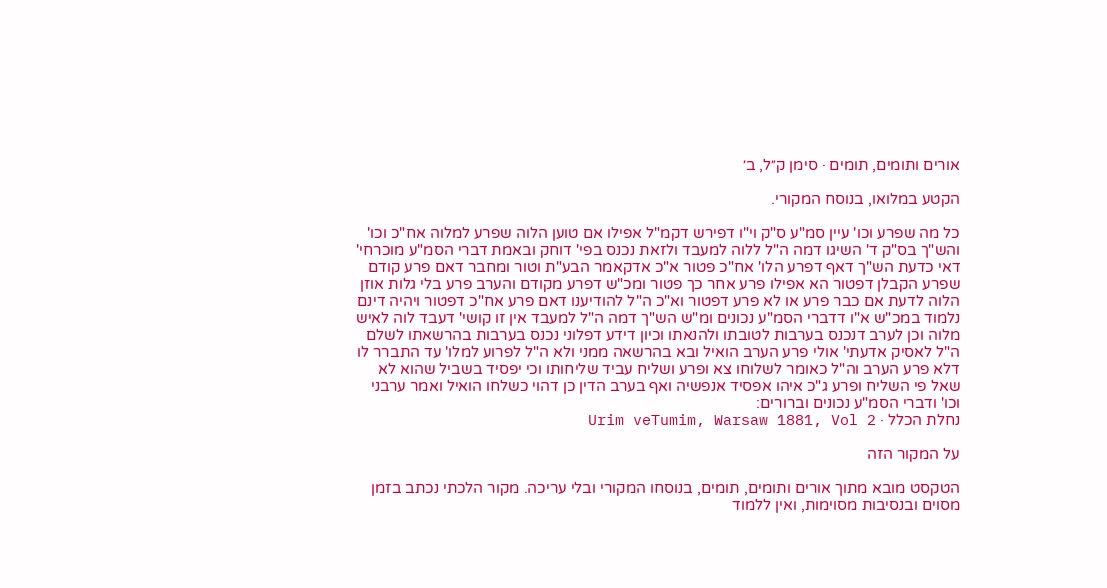אורים ותומים, תומים · סימן ק״ל, ב׳

הקטע במלואו, בנוסח המקורי.

כל מה שפרע וכו' עיין סמ"ע ס"ק וי"ו דפירש דקמ"ל אפילו אם טוען הלוה שפרע למלוה אח"כ וכו' והש"ך בס"ק ד' השיגו דמה ה"ל ללוה למעבד ולזאת נכנס בפי' דוחק ובאמת דברי הסמ"ע מוכרחי' דאי כדעת הש"ך דאף דפרע הלו' אח"כ פטור א"כ אדקאמר הבע"ת וטור ומחבר דאם פרע קודם שפרע הקבלן דפטור הא אפילו פרע אחר כך פטור ומכ"ש דפרע מקודם והערב פרע בלי גלות אוזן הלוה לדעת אם כבר פרע או לא פרע דפטור וא"כ ה"ל להודיענו דאם פרע אח"כ דפטור ויהיה דינם נלמוד במכ"ש א"ו דדברי הסמ"ע נכונים ומ"ש הש"ך דמה ה"ל למעבד אין זו קושי' דעבד לוה לאיש מלוה וכן לערב דנכנס בערבות לטובתו ולהנאתו וכיון דידע דפלוני נכנס בערבות בהרשאתו לשלם ה"ל לאסיק אדעתי' אולי פרע הערב הואיל ובא בהרשאה ממני ולא ה"ל לפרוע למלו' עד התברר לו דלא פרע הערב וה"ל כאומר לשלוחו צא ופרע ושליח עביד שליחותו וכי יפסיד בשביל שהוא לא שאל פי השליח ופרע ג"כ איהו אפסיד אנפשיה ואף בערב הדין כן דהוי כשלחו הואיל ואמר ערבני וכו' ודברי הסמ"ע נכונים וברורים:
נחלת הכלל · Urim veTumim, Warsaw 1881, Vol 2

על המקור הזה

הטקסט מובא מתוך אורים ותומים, תומים, בנוסחו המקורי ובלי עריכה. מקור הלכתי נכתב בזמן מסוים ובנסיבות מסוימות, ואין ללמוד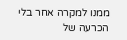ממנו למקרה אחר בלי הכרעה של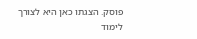פוסק. הצגתו כאן היא לצורך לימוד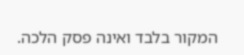המקור בלבד ואינה פסק הלכה.